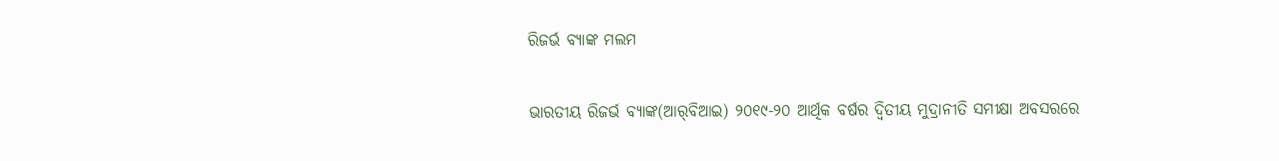ରିଜର୍ଭ ବ୍ୟାଙ୍କ ମଲମ

ଭାରତୀୟ ରିଜର୍ଭ ବ୍ୟାଙ୍କ(ଆର୍‌ବିଆଇ) ୨୦୧୯-୨୦ ଆର୍ଥିକ ବର୍ଷର ଦ୍ୱିତୀୟ ମୁଦ୍ରାନୀତି ସମୀକ୍ଷା ଅବସରରେ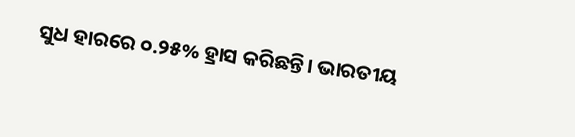ସୁଧ ହାରରେ ୦.୨୫% ହ୍ରାସ କରିଛନ୍ତି। ଭାରତୀୟ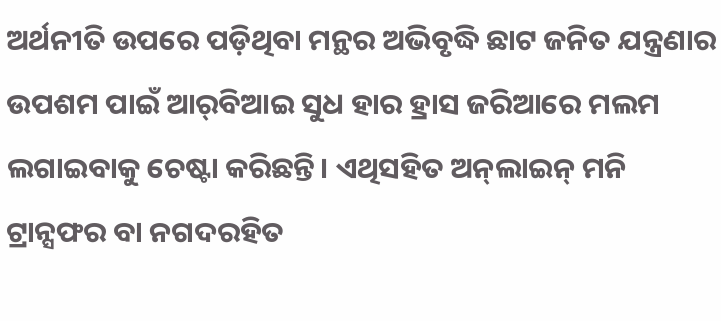ଅର୍ଥନୀତି ଉପରେ ପଡ଼ିଥିବା ମନ୍ଥର ଅଭିବୃଦ୍ଧି ଛାଟ ଜନିତ ଯନ୍ତ୍ରଣାର ଉପଶମ ପାଇଁ ଆର୍‌ବିଆଇ ସୁଧ ହାର ହ୍ରାସ ଜରିଆରେ ମଲମ ଲଗାଇବାକୁ ଚେଷ୍ଟା କରିଛନ୍ତି। ଏଥିସହିତ ଅନ୍‍ଲାଇନ୍‍ ମନି ଟ୍ରାନ୍ସଫର ବା ନଗଦରହିତ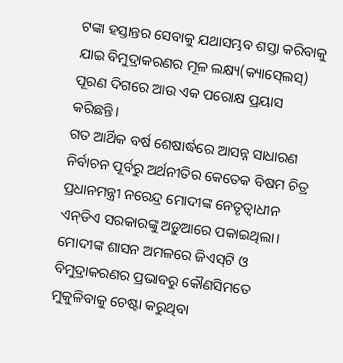ଟଙ୍କା ହସ୍ତାନ୍ତର ସେବାକୁ ଯଥାସମ୍ଭବ ଶସ୍ତା କରିବାକୁ ଯାଇ ବିମୁଦ୍ରାକରଣର ମୂଳ ଲକ୍ଷ୍ୟ(କ୍ୟାସ୍‍ଲେସ୍‍) ପୂରଣ ଦିଗରେ ଆଉ ଏକ ପରୋକ୍ଷ ପ୍ରୟାସ କରିଛନ୍ତି।
ଗତ ଆର୍ଥିକ ବର୍ଷ ଶେଷାର୍ଦ୍ଧରେ ଆସନ୍ନ ସାଧାରଣ ନିର୍ବାଚନ ପୂର୍ବରୁ ଅର୍ଥନୀତିର କେତେକ ବିଷମ ଚିତ୍ର ପ୍ରଧାନମନ୍ତ୍ରୀ ନରେନ୍ଦ୍ର ମୋଦୀଙ୍କ ନେତୃତ୍ୱାଧୀନ ଏନ୍‍ଡିଏ ସରକାରଙ୍କୁ ଅଡ଼ୁଆରେ ପକାଇଥିଲା। ମୋଦୀଙ୍କ ଶାସନ ଅମଳରେ ଜିଏସ୍‍ଟି ଓ ବିମୁଦ୍ରାକରଣର ପ୍ରଭାବରୁ କୌଣସିମତେ ମୁକୁଳିବାକୁ ଚେଷ୍ଟା କରୁଥିବା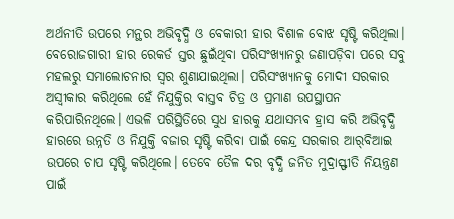ଅର୍ଥନୀତି ଉପରେ ମନ୍ଥର ଅଭିବୃଦ୍ଧି ଓ ବେକାରୀ ହାର ବିଶାଳ ବୋଝ ସୃଷ୍ଟି କରିଥିଲା। ବେରୋଜଗାରୀ ହାର ରେକର୍ଡ ସ୍ତର ଛୁଇଁଥିବା ପରିସଂଖ୍ୟାନରୁ ଜଣାପଡ଼ିବା ପରେ ସବୁ ମହଲରୁ ସମାଲୋଚନାର ସ୍ୱର ଶୁଣାଯାଇଥିଲା। ପରିସଂଖ୍ୟାନକୁ ମୋଦୀ ସରକାର ଅସ୍ୱୀକାର କରିଥିଲେ ହେଁ ନିଯୁକ୍ତିର ବାସ୍ତବ ଚିତ୍ର ଓ ପ୍ରମାଣ ଉପସ୍ଥାପନ କରିପାରିନଥିଲେ। ଏଭଳି ପରିସ୍ଥିତିରେ ସୁଧ ହାରକୁ ଯଥାସମ୍ଭବ ହ୍ରାସ କରି ଅଭିବୃଦ୍ଧି ହାରରେ ଉନ୍ନତି ଓ ନିଯୁକ୍ତି ବଜାର ସୃଷ୍ଟି କରିବା ପାଇଁ କେନ୍ଦ୍ର ସରକାର ଆର୍‌ବିଆଇ ଉପରେ ଚାପ ସୃଷ୍ଟି କରିଥିଲେ। ତେବେ ତୈଳ ଦର ବୃଦ୍ଧି ଜନିତ ମୁଦ୍ରାସ୍ଫୀତି ନିୟନ୍ତ୍ରଣ ପାଇଁ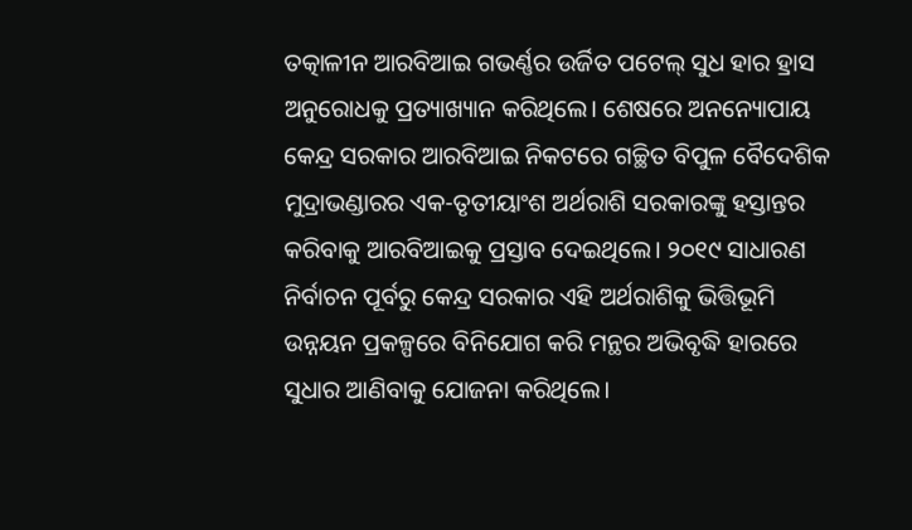ତତ୍କାଳୀନ ଆରବିଆଇ ଗଭର୍ଣ୍ଣର ଉର୍ଜିତ ପଟେଲ୍‍ ସୁଧ ହାର ହ୍ରାସ ଅନୁରୋଧକୁ ପ୍ରତ୍ୟାଖ୍ୟାନ କରିଥିଲେ। ଶେଷରେ ଅନନ୍ୟୋପାୟ କେନ୍ଦ୍ର ସରକାର ଆରବିଆଇ ନିକଟରେ ଗଚ୍ଛିତ ବିପୁଳ ବୈଦେଶିକ ମୁଦ୍ରାଭଣ୍ଡାରର ଏକ-ତୃତୀୟାଂଶ ଅର୍ଥରାଶି ସରକାରଙ୍କୁ ହସ୍ତାନ୍ତର କରିବାକୁ ଆରବିଆଇକୁ ପ୍ରସ୍ତାବ ଦେଇଥିଲେ। ୨୦୧୯ ସାଧାରଣ ନିର୍ବାଚନ ପୂର୍ବରୁ କେନ୍ଦ୍ର ସରକାର ଏହି ଅର୍ଥରାଶିକୁ ଭିତ୍ତିଭୂମି ଉନ୍ନୟନ ପ୍ରକଳ୍ପରେ ବିନିଯୋଗ କରି ମନ୍ଥର ଅଭିବୃଦ୍ଧି ହାରରେ ସୁଧାର ଆଣିବାକୁ ଯୋଜନା କରିଥିଲେ।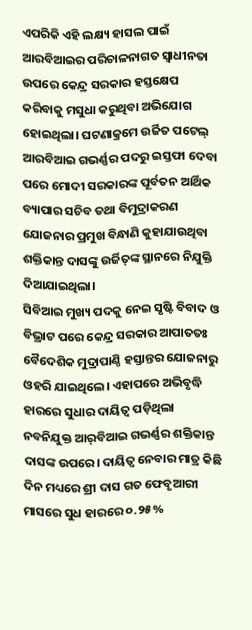ଏପରିକି ଏହି ଲକ୍ଷ୍ୟ ହାସଲ ପାଇଁ ଆରବିଆଇର ପରିଚାଳନାଗତ ସ୍ୱାଧୀନତା ଉପରେ କେନ୍ଦ୍ର ସରକାର ହସ୍ତକ୍ଷେପ କରିବାକୁ ମସୁଧା କରୁଥିବା ଅଭିଯୋଗ ହୋଇଥିଲା। ଘଟଣାକ୍ରମେ ଉର୍ଜିତ ପଟେଲ୍‍ ଆରବିଆଇ ଗଭର୍ଣ୍ଣର ପଦରୁ ଇସ୍ତଫା ଦେବା ପରେ ମୋଦୀ ସରକାରଙ୍କ ପୂର୍ବତନ ଆର୍ଥିକ ବ୍ୟାପାର ସଚିବ ତଥା ବିମୁଦ୍ରାକରଣ ଯୋଜନାର ପ୍ରମୁଖ ବିନ୍ଧାଣି କୁହାଯାଉଥିବା ଶକ୍ତିକାନ୍ତ ଦାସଙ୍କୁ ଉର୍ଜିତ୍‍ଙ୍କ ସ୍ଥାନରେ ନିଯୁକ୍ତି ଦିଆଯାଇଥିଲା।
ସିବିଆଇ ମୁଖ୍ୟ ପଦକୁ ନେଇ ସୃଷ୍ଟି ବିବାଦ ଓ ବିଭ୍ରାଟ ପରେ କେନ୍ଦ୍ର ସରକାର ଆପାତତଃ ବୈଦେଶିକ ମୁଦ୍ରାପାଣ୍ଠି ହସ୍ତାନ୍ତର ଯୋଜନାରୁ ଓହରି ଯାଇଥିଲେ। ଏହାପରେ ଅଭିବୃଦ୍ଧି ହାରରେ ସୁଧାର ଦାୟିତ୍ୱ ପଡ଼ିଥିଲା ନବନିଯୁକ୍ତ ଆର୍‌ବିଆଇ ଗଭର୍ଣ୍ଣର ଶକ୍ତିକାନ୍ତ ଦାସଙ୍କ ଉପରେ। ଦାୟିତ୍ୱ ନେବାର ମାତ୍ର କିଛି ଦିନ ମଧ୍ୟରେ ଶ୍ରୀ ଦାସ ଗତ ଫେବୃଆରୀ ମାସରେ ସୁଧ ହାରରେ ୦.୨୫%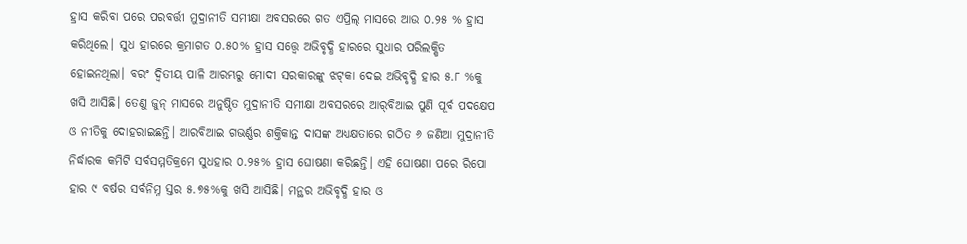ହ୍ରାସ କରିବା ପରେ ପରବର୍ତ୍ତୀ ମୁଦ୍ରାନୀତି ସମୀକ୍ଷା ଅବସରରେ ଗତ ଏପ୍ରିଲ୍‍ ମାସରେ ଆଉ ୦.୨୫ % ହ୍ରାସ କରିଥିଲେ। ସୁଧ ହାରରେ କ୍ରମାଗତ ୦.୫୦% ହ୍ରାସ ସତ୍ତ୍ବେ ଅଭିବୃଦ୍ଧି ହାରରେ ସୁଧାର ପରିଲକ୍ଷିତ ହୋଇନଥିଲା। ବରଂ ଦ୍ୱିତୀୟ ପାଳି ଆରମ୍ଭରୁ ମୋଦୀ ସରକାରଙ୍କୁ ଝଟ୍‍କା ଦେଇ ଅଭିବୃଦ୍ଧି ହାର ୫.୮ %କୁ ଖସି ଆସିଛି। ତେଣୁ ଜୁନ୍‍ ମାସରେ ଅନୁଷ୍ଠିତ ମୁଦ୍ରାନୀତି ସମୀକ୍ଷା ଅବସରରେ ଆର୍‌ବିଆଇ ପୁଣି ପୂର୍ବ ପଦକ୍ଷେପ ଓ ନୀତିକୁ ଦୋହରାଇଛନ୍ତି। ଆରବିଆଇ ଗଭର୍ଣ୍ଣର ଶକ୍ତିକାନ୍ତ ଦାସଙ୍କ ଅଧ୍ୟକ୍ଷତାରେ ଗଠିତ ୬ ଜଣିଆ ମୁଦ୍ରାନୀତି ନିର୍ଦ୍ଧାରକ କମିଟି ସର୍ବସମ୍ମତିକ୍ରମେ ସୁଧହାର ୦.୨୫% ହ୍ରାସ ଘୋଷଣା କରିଛନ୍ତି। ଏହି ଘୋଷଣା ପରେ ରିପୋ ହାର ୯ ବର୍ଷର ସର୍ବନିମ୍ନ ସ୍ତର ୫.୭୫%କୁ ଖସି ଆସିଛି। ମନ୍ଥର ଅଭିବୃଦ୍ଧି ହାର ଓ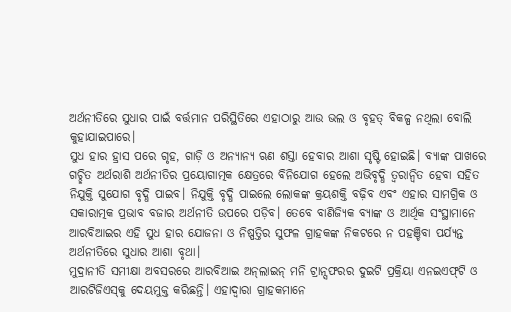ଅର୍ଥନୀତିରେ ସୁଧାର ପାଇଁ ବର୍ତ୍ତମାନ ପରିସ୍ଥିତିରେ ଏହାଠାରୁ ଆଉ ଭଲ ଓ ବୃହତ୍‍ ବିକଳ୍ପ ନଥିଲା ବୋଲି କୁହାଯାଇପାରେ।
ସୁଧ ହାର ହ୍ରାସ ପରେ ଗୃହ, ଗାଡ଼ି ଓ ଅନ୍ୟାନ୍ୟ ଋଣ ଶସ୍ତା ହେବାର ଆଶା ସୃଷ୍ଟି ହୋଇଛି। ବ୍ୟାଙ୍କ ପାଖରେ ଗଚ୍ଛିତ ଅର୍ଥରାଶି ଅର୍ଥନୀତିର ପ୍ରୟୋଗାତ୍ମକ କ୍ଷେତ୍ରରେ ବିନିଯୋଗ ହେଲେ ଅଭିବୃଦ୍ଧି ତ୍ୱରାନ୍ୱିତ ହେବା ସହିତ ନିଯୁକ୍ତି ସୁଯୋଗ ବୃଦ୍ଧି ପାଇବ। ନିଯୁକ୍ତି ବୃଦ୍ଧି ପାଇଲେ ଲୋକଙ୍କ କ୍ରୟଶକ୍ତି ବଢ଼ିବ ଏବଂ ଏହାର ସାମଗ୍ରିକ ଓ ସକାରାତ୍ମକ ପ୍ରଭାବ ବଜାର ଅର୍ଥନୀତି ଉପରେ ପଡ଼ିବ। ତେବେ ବାଣିଜ୍ୟିକ ବ୍ୟାଙ୍କ ଓ ଆର୍ଥିକ ସଂସ୍ଥାମାନେ ଆରବିଆଇର ଏହି ସୁଧ ହାର ଯୋଜନା ଓ ନିଷ୍ପତ୍ତିର ସୁଫଳ ଗ୍ରାହକଙ୍କ ନିକଟରେ ନ ପହଞ୍ଚିବା ପର୍ଯ୍ୟନ୍ତ ଅର୍ଥନୀତିରେ ସୁଧାର ଆଶା ବୃଥା।
ମୁଦ୍ରାନୀତି ସମୀକ୍ଷା ଅବସରରେ ଆରବିଆଇ ଅନ୍‍ଲାଇନ୍‍ ମନି ଟ୍ରାନ୍ସଫରର ଦୁଇଟି ପ୍ରକ୍ରିୟା ଏନଇଏଫ୍‍ଟି ଓ ଆରଟିଜିଏସ୍‍କୁ ଦେୟମୁକ୍ତ କରିଛନ୍ତି। ଏହାଦ୍ୱାରା ଗ୍ରାହକମାନେ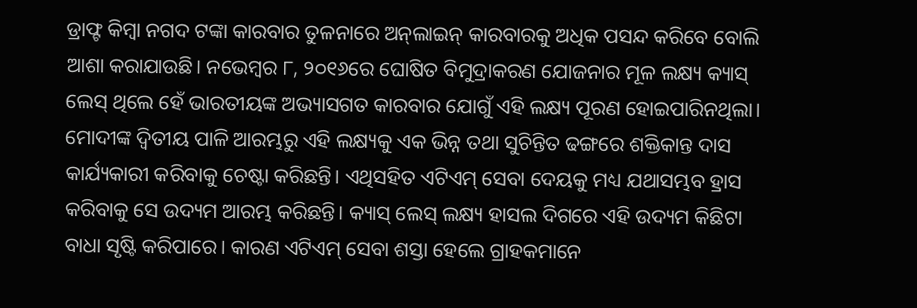ଡ୍ରାଫ୍ଟ କିମ୍ବା ନଗଦ ଟଙ୍କା କାରବାର ତୁଳନାରେ ଅନ୍‍ଲାଇନ୍‍ କାରବାରକୁ ଅଧିକ ପସନ୍ଦ କରିବେ ବୋଲି ଆଶା କରାଯାଉଛି। ନଭେମ୍ବର ୮, ୨୦୧୬ରେ ଘୋଷିତ ବିମୁଦ୍ରାକରଣ ଯୋଜନାର ମୂଳ ଲକ୍ଷ୍ୟ କ୍ୟାସ୍‍ ଲେସ୍‍ ଥିଲେ ହେଁ ଭାରତୀୟଙ୍କ ଅଭ୍ୟାସଗତ କାରବାର ଯୋଗୁଁ ଏହି ଲକ୍ଷ୍ୟ ପୂରଣ ହୋଇପାରିନଥିଲା। ମୋଦୀଙ୍କ ଦ୍ୱିତୀୟ ପାଳି ଆରମ୍ଭରୁ ଏହି ଲକ୍ଷ୍ୟକୁ ଏକ ଭିନ୍ନ ତଥା ସୁଚିନ୍ତିତ ଢଙ୍ଗରେ ଶକ୍ତିକାନ୍ତ ଦାସ କାର୍ଯ୍ୟକାରୀ କରିବାକୁ ଚେଷ୍ଟା କରିଛନ୍ତି। ଏଥିସହିତ ଏଟିଏମ୍‍ ସେବା ଦେୟକୁ ମଧ୍ୟ ଯଥାସମ୍ଭବ ହ୍ରାସ କରିବାକୁ ସେ ଉଦ୍ୟମ ଆରମ୍ଭ କରିଛନ୍ତି। କ୍ୟାସ୍‍ ଲେସ୍‍ ଲକ୍ଷ୍ୟ ହାସଲ ଦିଗରେ ଏହି ଉଦ୍ୟମ କିଛିଟା ବାଧା ସୃଷ୍ଟି କରିପାରେ। କାରଣ ଏଟିଏମ୍‍ ସେବା ଶସ୍ତା ହେଲେ ଗ୍ରାହକମାନେ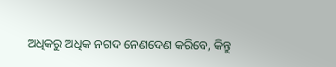ଅଧିକରୁ ଅଧିକ ନଗଦ ନେଣଦେଣ କରିବେ, କିନ୍ତୁ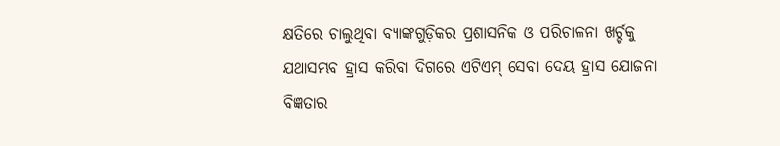କ୍ଷତିରେ ଚାଲୁଥିବା ବ୍ୟାଙ୍କଗୁଡ଼ିକର ପ୍ରଶାସନିକ ଓ ପରିଚାଳନା ଖର୍ଚ୍ଚକୁ ଯଥାସମ୍ଭବ ହ୍ରାସ କରିବା ଦିଗରେ ଏଟିଏମ୍‍ ସେବା ଦେୟ ହ୍ରାସ ଯୋଜନା ବିଜ୍ଞତାର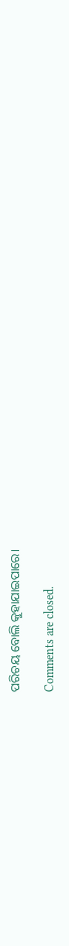ପରିଚୟ ବୋଲି କୁହାଯାଇପାରେ।

Comments are closed.